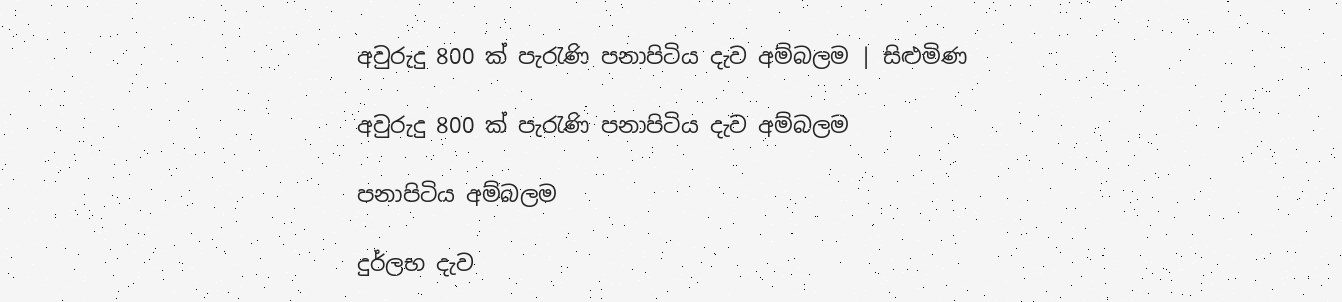අවුරුදු 800 ක් පැරැණි පනාපිටිය දැව අම්බලම | සිළුමිණ

අවුරුදු 800 ක් පැරැණි පනාපිටිය දැව අම්බලම

පනාපිටිය අම්බලම

දුර්ලභ දැව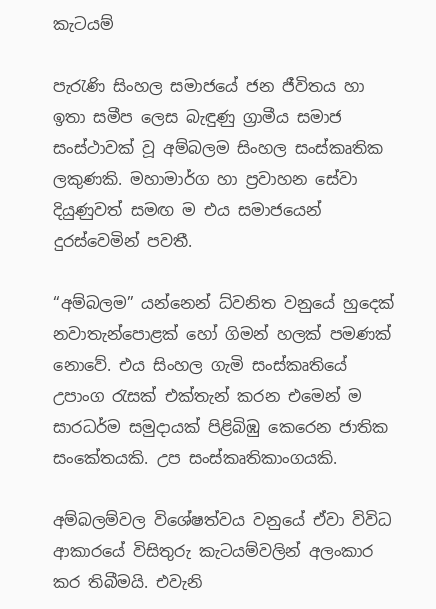කැටයම්

පැරැණි සිංහල සමාජයේ ජන ජීවිතය හා ඉතා සමීප ලෙස බැඳුණු ග්‍රාමීය සමාජ සංස්ථාවක් වූ අම්බලම සිංහල සංස්කෘතික ලකුණකි. මහාමාර්ග හා ප්‍රවාහන සේවා දියුණුවත් සමඟ ම එය සමාජයෙන් දුරස්වෙමින් පවතී.

“අම්බලම” යන්නෙන් ධ්වනිත වනුයේ හුදෙක් නවාතැන්පොළක් හෝ ගිමන් හලක් පමණක් නොවේ. එය සිංහල ගැමි සංස්කෘතියේ උපාංග රැසක් එක්තැන් කරන එමෙන් ම සාරධර්ම සමුදායක් පිළිබිඹු කෙරෙන ජාතික ස‍ංකේතයකි. උප සංස්කෘතිකාංගයකි.

අම්බලම්වල විශේෂත්වය වනුයේ ඒවා විවිධ ආකාරයේ විසිතුරු කැටයම්වලින් අලංකාර කර තිබීමයි. එවැනි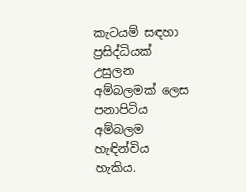කැටයම් සඳහා ප්‍රසිද්ධියක් උසුලන අම්බලමක් ලෙස පනාපිටිය අම්බලම හැඳින්විය හැකිය.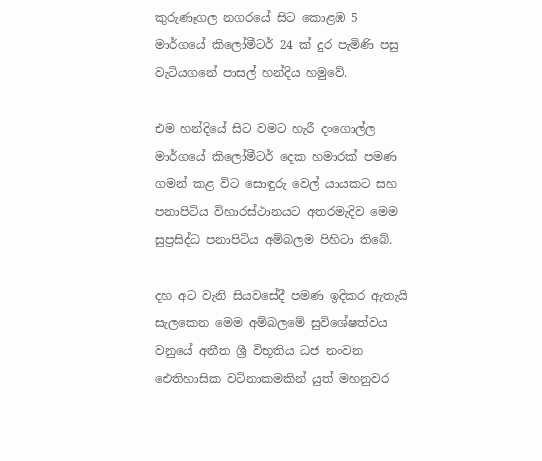කුරුණෑගල නගරයේ සිට කොළඹ 5 මාර්ගයේ කිලෝමීටර් 24 ක් දුර පැමිණි පසු වැටියගනේ පාසල් හන්දිය හමුවේ.

එම හන්දියේ සිට වමට හැරී දංගොල්ල මාර්ගයේ කිලෝමීටර් දෙක හමාරක් පමණ ගමන් කළ විට සොඳුරු වෙල් යායකට සහ පනාපිටිය විහාරස්ථානයට අතරමැදිව මෙම සුප්‍රසිද්ධ පනාපිටිය අම්බලම පිහිටා තිබේ.

දහ අට වැනි සියවසේදී පමණ ඉදිකර ඇතැයි සැලකෙන මෙම අම්බලමේ සුවිශේෂත්වය වනුයේ අතීත ශ්‍රී විභූතිය ධජ නංවන ඓතිහාසික වටිනාකමකින් යුත් මහනුවර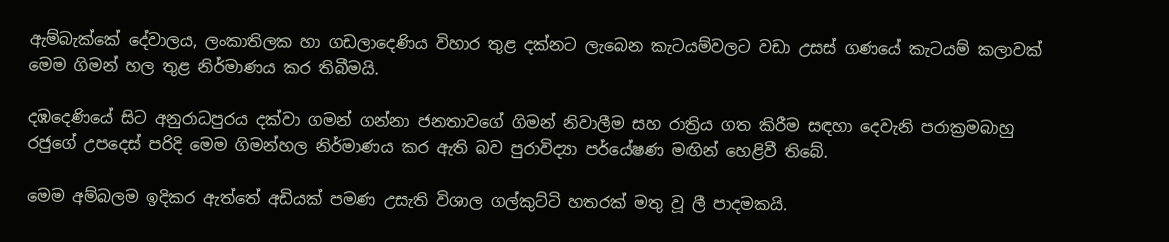ඇම්බැක්කේ දේවාලය, ලංකාතිලක හා ගඩලාදෙණිය විහාර තුළ දක්නට ලැබෙන කැටයම්වලට වඩා උසස් ගණයේ කැටයම් කලාවක් මෙම ගිමන් හල තුළ නිර්මාණය කර තිබීමයි.

දඹදෙණියේ සිට අනුරාධපුරය දක්වා ගමන් ගන්නා ජනතාවගේ ගිමන් නිවාලීම සහ රාත්‍රිය ගත කිරීම සඳහා දෙවැනි පරාක්‍රමබාහු රජුගේ උපදෙස් පරිදි මෙම ගිමන්හල නිර්මාණය කර ඇති බව පුරාවිද්‍යා පර්යේෂණ මඟින් හෙළිවී තිබේ.

මෙම අම්බලම ඉදිකර ඇත්තේ අඩියක් පමණ උසැති විශාල ගල්කුට්ටි හතරක් මතු වූ ලී පාදමකයි.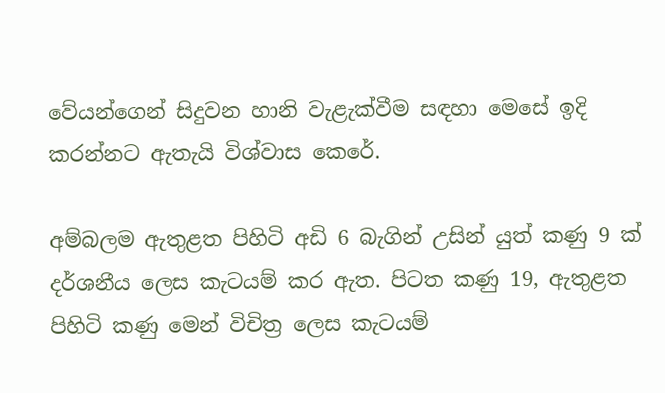වේයන්ගෙන් සිදුවන හානි වැළැක්වීම සඳහා මෙසේ ඉදි කරන්නට ඇතැයි විශ්වාස කෙරේ.

අම්බලම ඇතුළත පිහිටි අඩි 6 බැගින් උසින් යුත් කණු 9 ක් දර්ශනීය ලෙස කැටයම් කර ඇත. පිටත කණු 19, ඇතුළත පිහිටි කණු මෙන් විචිත්‍ර ලෙස කැටයම්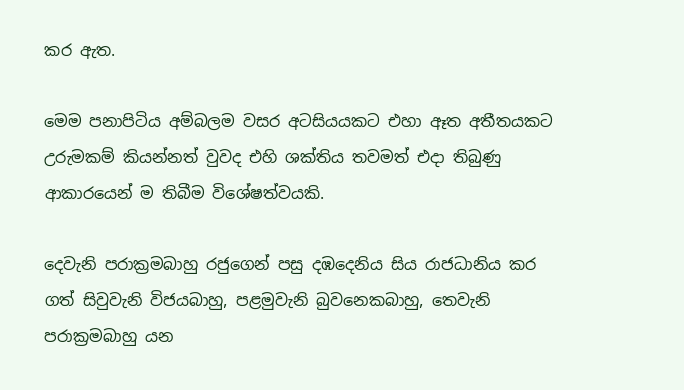කර ඇත.

මෙම පනාපිටිය අම්බලම වසර අටසියයකට එහා ඈත අතීතයකට උරුමකම් කියන්නත් වුවද එහි ශක්තිය තවමත් එදා තිබුණු ආකාරයෙන් ම තිබීම විශේෂත්වයකි.

දෙවැනි පරාක්‍රමබාහු රජුගෙන් පසු දඹදෙනිය සිය රාජධානිය කර ගත් සිවුවැනි විජයබාහු, පළමුවැනි බුවනෙකබාහු, තෙවැනි පරාක්‍රමබාහු යන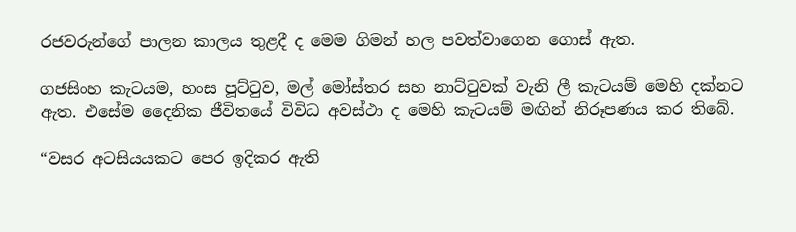රජවරුන්ගේ පාලන කාලය තුළදී ද මෙම ගිමන් හල පවත්වාගෙන ගොස් ඇත.

ගජසිංහ කැටයම, හංස පූට්ටුව, මල් මෝස්තර සහ නාට්ටුවක් වැනි ලී කැටයම් මෙහි දක්නට ඇත. එසේම දෛනික ජීවිතයේ විවිධ අවස්ථා ද මෙහි කැටයම් මඟින් නිරූපණය කර තිබේ.

“වසර අටසියයකට පෙර ඉදිකර ඇති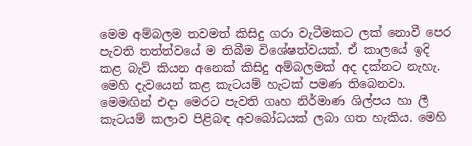මෙම අම්බලම තවමත් කිසිදු ගරා වැටීමකට ලක් නොවී පෙර පැවති තත්ත්වයේ ම තිබීම විශේෂත්වයක්. ඒ කාලයේ ඉදි කළ බැව් කියන අනෙක් කිසිදු අම්බලමක් අද දක්නට නැහැ. මෙහි දැවයෙන් කළ කැටයම් හැටක් පමණ තිබෙනවා. මෙමඟින් එදා මෙරට පැවති ගෘහ නිර්මාණ ශිල්පය හා ලී කැටයම් කලාව පිළිබඳ අවබෝධයක් ලබා ගත හැකිය. මෙහි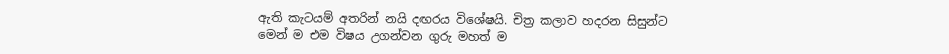ඇති කැටයම් අතරින් නයි දඟරය විශේෂයි. චිත්‍ර කලාව හදරන සිසුන්ට මෙන් ම එම විෂය උගන්වන ගුරු මහත් ම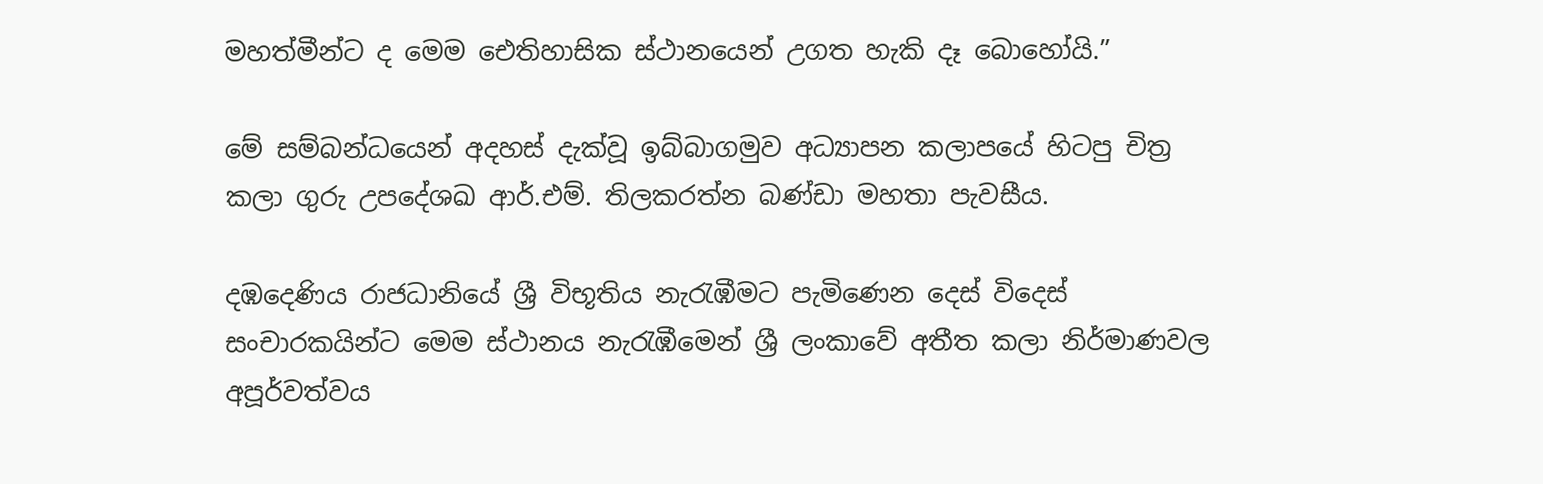මහත්මීන්ට ද මෙම ඓතිහාසික ස්ථානයෙන් උගත හැකි දෑ බොහෝයි.”

මේ සම්බන්ධයෙන් අදහස් දැක්වූ ඉබ්බාගමුව අධ්‍යාපන කලාපයේ හිටපු චිත්‍ර කලා ගුරු උපදේශඛ ආර්.එම්. තිලකරත්න බණ්ඩා මහතා පැවසීය.

දඹදෙණිය රාජධානියේ ශ්‍රී විභූතිය නැරැඹීමට පැමිණෙන දෙස් විදෙස් සංචාරකයින්ට මෙම ස්ථානය නැරැඹීමෙන් ශ්‍රී ලංකාවේ අතීත කලා නිර්මාණවල අපූර්වත්වය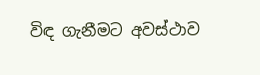විඳ ගැනීමට අවස්ථාව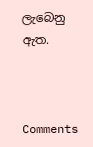ලැබෙනු ඇත.



Comments